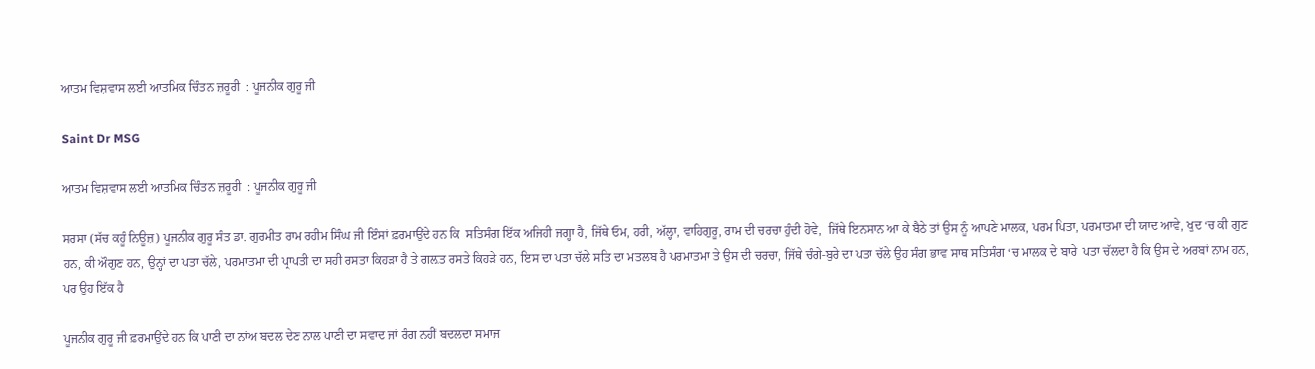ਆਤਮ ਵਿਸ਼ਵਾਸ ਲਈ ਆਤਮਿਕ ਚਿੰਤਨ ਜ਼ਰੂਰੀ  : ਪੂਜਨੀਕ ਗੁਰੂ ਜੀ

Saint Dr MSG

ਆਤਮ ਵਿਸ਼ਵਾਸ ਲਈ ਆਤਮਿਕ ਚਿੰਤਨ ਜ਼ਰੂਰੀ  : ਪੂਜਨੀਕ ਗੁਰੂ ਜੀ

ਸਰਸਾ (ਸੱਚ ਕਹੂੰ ਨਿਊਜ਼) ਪੂਜਨੀਕ ਗੁਰੂ ਸੰਤ ਡਾ. ਗੁਰਮੀਤ ਰਾਮ ਰਹੀਮ ਸਿੰਘ ਜੀ ਇੰਸਾਂ ਫ਼ਰਮਾਉਂਦੇ ਹਨ ਕਿ  ਸਤਿਸੰਗ ਇੱਕ ਅਜਿਹੀ ਜਗ੍ਹਾ ਹੈ, ਜਿੱਥੇ ਓਮ, ਹਰੀ, ਅੱਲ੍ਹਾ, ਵਾਹਿਗੁਰੂ, ਰਾਮ ਦੀ ਚਰਚਾ ਹੁੰਦੀ ਹੋਵੇ,  ਜਿੱਥੇ ਇਨਸਾਨ ਆ ਕੇ ਬੈਠੇ ਤਾਂ ਉਸ ਨੂੰ ਆਪਣੇ ਮਾਲਕ, ਪਰਮ ਪਿਤਾ, ਪਰਮਾਤਮਾ ਦੀ ਯਾਦ ਆਵੇ, ਖੁਦ ‘ਚ ਕੀ ਗੁਣ ਹਨ, ਕੀ ਔਗੁਣ ਹਨ, ਉਨ੍ਹਾਂ ਦਾ ਪਤਾ ਚੱਲੇ, ਪਰਮਾਤਮਾ ਦੀ ਪ੍ਰਾਪਤੀ ਦਾ ਸਹੀ ਰਸਤਾ ਕਿਹੜਾ ਹੈ ਤੇ ਗਲ਼ਤ ਰਸਤੇ ਕਿਹੜੇ ਹਨ, ਇਸ ਦਾ ਪਤਾ ਚੱਲੇ ਸਤਿ ਦਾ ਮਤਲਬ ਹੈ ਪਰਮਾਤਮਾ ਤੇ ਉਸ ਦੀ ਚਰਚਾ, ਜਿੱਥੇ ਚੰਗੇ-ਬੁਰੇ ਦਾ ਪਤਾ ਚੱਲੇ ਉਹ ਸੰਗ ਭਾਵ ਸਾਥ ਸਤਿਸੰਗ ‘ਚ ਮਾਲਕ ਦੇ ਬਾਰੇ  ਪਤਾ ਚੱਲਦਾ ਹੈ ਕਿ ਉਸ ਦੇ ਅਰਬਾਂ ਨਾਮ ਹਨ, ਪਰ ਉਹ ਇੱਕ ਹੈ

ਪੂਜਨੀਕ ਗੁਰੂ ਜੀ ਫ਼ਰਮਾਉਂਦੇ ਹਨ ਕਿ ਪਾਣੀ ਦਾ ਨਾਂਅ ਬਦਲ ਦੇਣ ਨਾਲ ਪਾਣੀ ਦਾ ਸਵਾਦ ਜਾਂ ਰੰਗ ਨਹੀਂ ਬਦਲਦਾ ਸਮਾਜ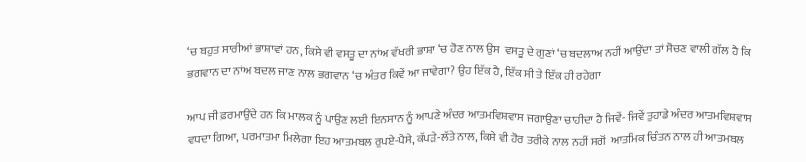‘ਚ ਬਹੁਤ ਸਾਰੀਆਂ ਭਾਸ਼ਾਵਾਂ ਹਨ, ਕਿਸੇ ਵੀ ਵਸਤੂ ਦਾ ਨਾਂਅ ਵੱਖਰੀ ਭਾਸ਼ਾ ‘ਚ ਹੋਣ ਨਾਲ ਉਸ  ਵਸਤੂ ਦੇ ਗੁਣਾਂ ‘ਚ ਬਦਲਾਅ ਨਹੀਂ ਆਉਂਦਾ ਤਾਂ ਸੋਚਣ ਵਾਲੀ ਗੱਲ ਹੈ ਕਿ ਭਗਵਾਨ ਦਾ ਨਾਂਅ ਬਦਲ ਜਾਣ ਨਾਲ ਭਗਵਾਨ ‘ਚ ਅੰਤਰ ਕਿਵੇਂ ਆ ਜਾਵੇਗਾ? ਉਹ ਇੱਕ ਹੈ, ਇੱਕ ਸੀ ਤੇ ਇੱਕ ਹੀ ਰਹੇਗਾ

ਆਪ ਜੀ ਫ਼ਰਮਾਉਂਦੇ ਹਨ ਕਿ ਮਾਲਕ ਨੂੰ ਪਾਉਣ ਲਈ ਇਨਸਾਨ ਨੂੰ ਆਪਣੇ ਅੰਦਰ ਆਤਮਵਿਸ਼ਵਾਸ ਜਗਾਉਣਾ ਚਾਹੀਦਾ ਹੈ ਜਿਵੇਂ- ਜਿਵੇਂ ਤੁਹਾਡੇ ਅੰਦਰ ਆਤਮਵਿਸ਼ਵਾਸ ਵਧਦਾ ਗਿਆ, ਪਰਮਾਤਮਾ ਮਿਲੇਗਾ ਇਹ ਆਤਮਬਲ ਰੁਪਏ-ਪੈਸੇ, ਕੱਪੜੇ-ਲੱਤੇ ਨਾਲ, ਕਿਸੇ ਵੀ ਹੋਰ ਤਰੀਕੇ ਨਾਲ ਨਹੀਂ ਸਗੋਂ  ਆਤਮਿਕ ਚਿੰਤਨ ਨਾਲ ਹੀ ਆਤਮਬਲ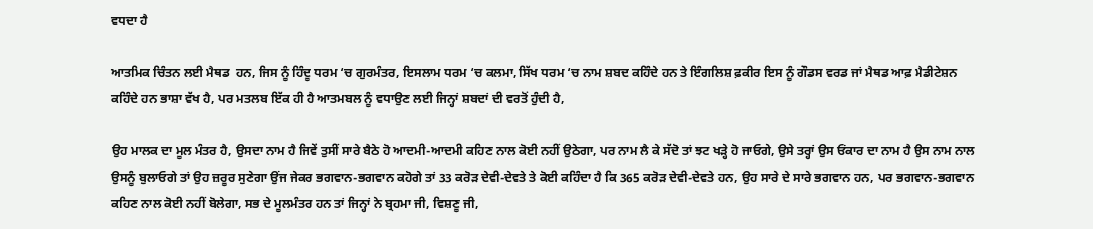ਵਧਦਾ ਹੈ

ਆਤਮਿਕ ਚਿੰਤਨ ਲਈ ਮੈਥਡ  ਹਨ, ਜਿਸ ਨੂੰ ਹਿੰਦੂ ਧਰਮ ‘ਚ ਗੁਰਮੰਤਰ, ਇਸਲਾਮ ਧਰਮ ‘ਚ ਕਲਮਾ, ਸਿੱਖ ਧਰਮ ‘ਚ ਨਾਮ ਸ਼ਬਦ ਕਹਿੰਦੇ ਹਨ ਤੇ ਇੰਗਲਿਸ਼ ਫ਼ਕੀਰ ਇਸ ਨੂੰ ਗੌਡਸ ਵਰਡ ਜਾਂ ਮੈਥਡ ਆਫ਼ ਮੈਡੀਟੇਸ਼ਨ ਕਹਿੰਦੇ ਹਨ ਭਾਸ਼ਾ ਵੱਖ ਹੈ, ਪਰ ਮਤਲਬ ਇੱਕ ਹੀ ਹੈ ਆਤਮਬਲ ਨੂੰ ਵਧਾਉਣ ਲਈ ਜਿਨ੍ਹਾਂ ਸ਼ਬਦਾਂ ਦੀ ਵਰਤੋਂ ਹੁੰਦੀ ਹੈ,

ਉਹ ਮਾਲਕ ਦਾ ਮੂਲ ਮੰਤਰ ਹੈ, ਉਸਦਾ ਨਾਮ ਹੈ ਜਿਵੇਂ ਤੁਸੀਂ ਸਾਰੇ ਬੈਠੇ ਹੋ ਆਦਮੀ-ਆਦਮੀ ਕਹਿਣ ਨਾਲ ਕੋਈ ਨਹੀਂ ਉਠੇਗਾ, ਪਰ ਨਾਮ ਲੈ ਕੇ ਸੱਦੋ ਤਾਂ ਝਟ ਖੜ੍ਹੇ ਹੋ ਜਾਓਗੇ, ਉਸੇ ਤਰ੍ਹਾਂ ਉਸ ਓਂਕਾਰ ਦਾ ਨਾਮ ਹੈ ਉਸ ਨਾਮ ਨਾਲ ਉਸਨੂੰ ਬੁਲਾਓਗੇ ਤਾਂ ਉਹ ਜ਼ਰੂਰ ਸੁਣੇਗਾ ਉਂਜ ਜੇਕਰ ਭਗਵਾਨ-ਭਗਵਾਨ ਕਹੋਗੇ ਤਾਂ 33 ਕਰੋੜ ਦੇਵੀ-ਦੇਵਤੇ ਤੇ ਕੋਈ ਕਹਿੰਦਾ ਹੈ ਕਿ 365 ਕਰੋੜ ਦੇਵੀ-ਦੇਵਤੇ ਹਨ, ਉਹ ਸਾਰੇ ਦੇ ਸਾਰੇ ਭਗਵਾਨ ਹਨ, ਪਰ ਭਗਵਾਨ-ਭਗਵਾਨ ਕਹਿਣ ਨਾਲ ਕੋਈ ਨਹੀਂ ਬੋਲੇਗਾ, ਸਭ ਦੇ ਮੂਲਮੰਤਰ ਹਨ ਤਾਂ ਜਿਨ੍ਹਾਂ ਨੇ ਬ੍ਰਹਮਾ ਜੀ, ਵਿਸ਼ਣੂ ਜੀ,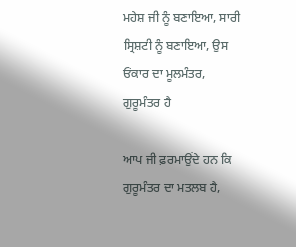ਮਹੇਸ਼ ਜੀ ਨੂੰ ਬਣਾਇਆ, ਸਾਰੀ ਸ੍ਰਿਸ਼ਟੀ ਨੂੰ ਬਣਾਇਆ, ਉਸ ਓਂਕਾਰ ਦਾ ਮੂਲਮੰਤਰ, ਗੁਰੂਮੰਤਰ ਹੈ

ਆਪ ਜੀ ਫ਼ਰਮਾਉਂਦੇ ਹਨ ਕਿ ਗੁਰੂਮੰਤਰ ਦਾ ਮਤਲਬ ਹੈ,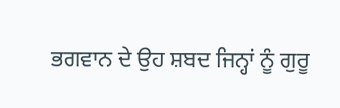ਭਗਵਾਨ ਦੇ ਉਹ ਸ਼ਬਦ ਜਿਨ੍ਹਾਂ ਨੂੰ ਗੁਰੂ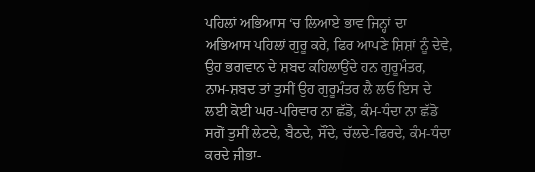ਪਹਿਲਾਂ ਅਭਿਆਸ ‘ਚ ਲਿਆਏ ਭਾਵ ਜਿਨ੍ਹਾਂ ਦਾ ਅਭਿਆਸ ਪਹਿਲਾਂ ਗੁਰੂ ਕਰੇ, ਫਿਰ ਆਪਣੇ ਸ਼ਿਸ਼ਾਂ ਨੂੰ ਦੇਵੇ, ਉਹ ਭਗਵਾਨ ਦੇ ਸ਼ਬਦ ਕਹਿਲਾਉਂਦੇ ਹਨ ਗੁਰੂਮੰਤਰ, ਨਾਮ-ਸ਼ਬਦ ਤਾਂ ਤੁਸੀਂ ਉਹ ਗੁਰੂਮੰਤਰ ਲੈ ਲਓ ਇਸ ਦੇ ਲਈ ਕੋਈ ਘਰ-ਪਰਿਵਾਰ ਨਾ ਛੱਡੋ, ਕੰਮ-ਧੰਦਾ ਨਾ ਛੱਡੋ ਸਗੋਂ ਤੁਸੀਂ ਲੇਟਦੇ, ਬੈਠਦੇ, ਸੌਂਦੇ, ਚੱਲਦੇ-ਫਿਰਦੇ, ਕੰਮ-ਧੰਦਾ ਕਰਦੇ ਜੀਭਾ-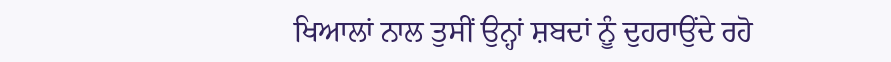ਖਿਆਲਾਂ ਨਾਲ ਤੁਸੀਂ ਉਨ੍ਹਾਂ ਸ਼ਬਦਾਂ ਨੂੰ ਦੁਹਰਾਉਂਦੇ ਰਹੋ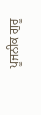ਪੂਜਨੀਕ ਗੁਰੂ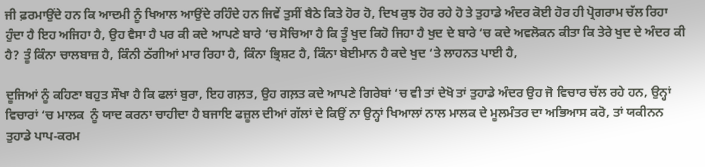ਜੀ ਫ਼ਰਮਾਉਂਦੇ ਹਨ ਕਿ ਆਦਮੀ ਨੂੰ ਖਿਆਲ ਆਉਂਦੇ ਰਹਿੰਦੇ ਹਨ ਜਿਵੇਂ ਤੁਸੀਂ ਬੈਠੇ ਕਿਤੇ ਹੋਰ ਹੋ, ਦਿਖ ਕੁਝ ਹੋਰ ਰਹੇ ਹੋ ਤੇ ਤੁਹਾਡੇ ਅੰਦਰ ਕੋਈ ਹੋਰ ਹੀ ਪ੍ਰੋਗਰਾਮ ਚੱਲ ਰਿਹਾ ਹੁੰਦਾ ਹੈ ਇਹ ਅਜਿਹਾ ਹੈ, ਉਹ ਵੈਸਾ ਹੈ ਪਰ ਕੀ ਕਦੇ ਆਪਣੇ ਬਾਰੇ ‘ਚ ਸੋਚਿਆ ਹੈ ਕਿ ਤੂੰ ਖੁਦ ਕਿਹੋ ਜਿਹਾ ਹੈ ਖੁਦ ਦੇ ਬਾਰੇ ‘ਚ ਕਦੇ ਅਵਲੋਕਨ ਕੀਤਾ ਕਿ ਤੇਰੇ ਖੁਦ ਦੇ ਅੰਦਰ ਕੀ ਹੈ? ਤੂੰ ਕਿੰਨਾ ਚਾਲਬਾਜ਼ ਹੈ, ਕਿੰਨੀ ਠੱਗੀਆਂ ਮਾਰ ਰਿਹਾ ਹੈ, ਕਿੰਨਾ ਭ੍ਰਿਸ਼ਟ ਹੈ, ਕਿੰਨਾ ਬੇਈਮਾਨ ਹੈ ਕਦੇ ਖੁਦ ‘ਤੇ ਲਾਹਨਤ ਪਾਈ ਹੈ,

ਦੂਜਿਆਂ ਨੂੰ ਕਹਿਣਾ ਬਹੁਤ ਸੌਖਾ ਹੈ ਕਿ ਫਲਾਂ ਬੁਰਾ, ਇਹ ਗਲ਼ਤ, ਉਹ ਗਲ਼ਤ ਕਦੇ ਆਪਣੇ ਗਿਰੇਬਾਂ ‘ਚ ਵੀ ਤਾਂ ਦੇਖੋ ਤਾਂ ਤੁਹਾਡੇ ਅੰਦਰ ਉਹ ਜੋ ਵਿਚਾਰ ਚੱਲ ਰਹੇ ਹਨ, ਉਨ੍ਹਾਂ ਵਿਚਾਰਾਂ ‘ਚ ਮਾਲਕ  ਨੂੰ ਯਾਦ ਕਰਨਾ ਚਾਹੀਦਾ ਹੈ ਬਜਾਇ ਫਜ਼ੂਲ ਦੀਆਂ ਗੱਲਾਂ ਦੇ ਕਿਉਂ ਨਾ ਉਨ੍ਹਾਂ ਖਿਆਲਾਂ ਨਾਲ ਮਾਲਕ ਦੇ ਮੂਲਮੰਤਰ ਦਾ ਅਭਿਆਸ ਕਰੋ, ਤਾਂ ਯਕੀਨਨ ਤੁਹਾਡੇ ਪਾਪ-ਕਰਮ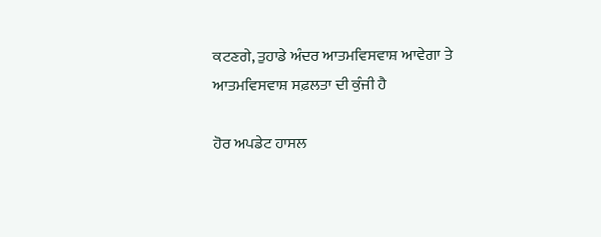ਕਟਣਗੇ, ਤੁਹਾਡੇ ਅੰਦਰ ਆਤਮਵਿਸਵਾਸ਼ ਆਵੇਗਾ ਤੇ ਆਤਮਵਿਸਵਾਸ਼ ਸਫ਼ਲਤਾ ਦੀ ਕੁੰਜੀ ਹੈ

ਹੋਰ ਅਪਡੇਟ ਹਾਸਲ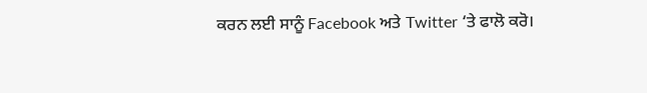ਕਰਨ ਲਈ ਸਾਨੂੰ Facebook ਅਤੇ Twitter ‘ਤੇ ਫਾਲੋ ਕਰੋ।